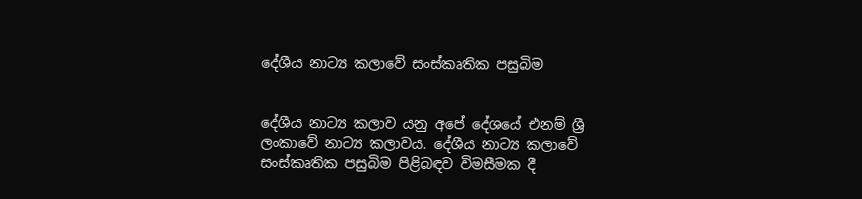දේශීය නාට්‍ය කලාවේ සංස්කෘතික පසුබිම


දේශීය නාට්‍ය කලාව යනු අපේ දේශයේ එනම් ශ්‍රී ලංකාවේ නාට්‍ය කලාවය. දේශීය නාට්‍ය කලාවේ සංස්කෘතික පසුබිම පිළිබඳව විමසීමක දී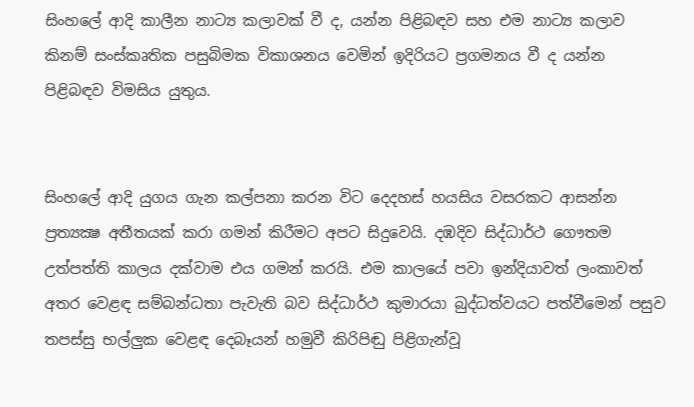සිංහලේ ආදි කාලීන නාට්‍ය කලාවක් වී ද, යන්න පිළිබඳව සහ එම නාට්‍ය කලාව කිනම් සංස්කෘතික පසුබිමක විකාශනය වෙමින් ඉදිරියට ප්‍රගමනය වී ද යන්න පිළිබඳව විමසිය යුතුය.


සිංහලේ ආදි යුගය ගැන කල්පනා කරන විට දෙදහස් හයසිය වසරකට ආසන්න ප්‍රත්‍යක්‍ෂ අතීතයක් කරා ගමන් කිරීමට අපට සිදුවෙයි. දඹදිව සිද්ධාර්ථ ගෞතම උත්පත්ති කාලය දක්වාම එය ගමන් කරයි. එම කාලයේ පවා ඉන්දියාවත් ලංකාවත් අතර වෙළඳ සම්බන්ධතා පැවැති බව සිද්ධාර්ථ කුමාරයා බුද්ධත්වයට පත්වීමෙන් පසුව තපස්සු භල්ලුක වෙළඳ දෙබෑයන් හමුවී කිරිපිඬු පිළිගැන්වූ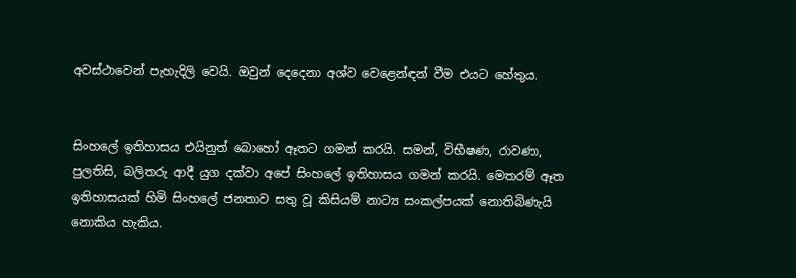අවස්ථාවෙන් පැහැදිලි වෙයි. ඔවුන් දෙදෙනා අශ්ව වෙළෙන්ඳන් වීම එයට හේතුය.


සිංහලේ ඉතිහාසය එයිනුත් බොහෝ ඈතට ගමන් කරයි. සමන්, විභීෂණ, රාවණා, පුලතිසි, බලිතරු ආදී යුග දක්වා අපේ සිංහලේ ඉතිහාසය ගමන් කරයි. මෙතරම් ඈත ඉතිහාසයක් හිමි සිංහලේ ජනතාව සතු වූ කිසියම් නාට්‍ය සංකල්පයක් නොතිබිණැයි නොකිය හැකිය.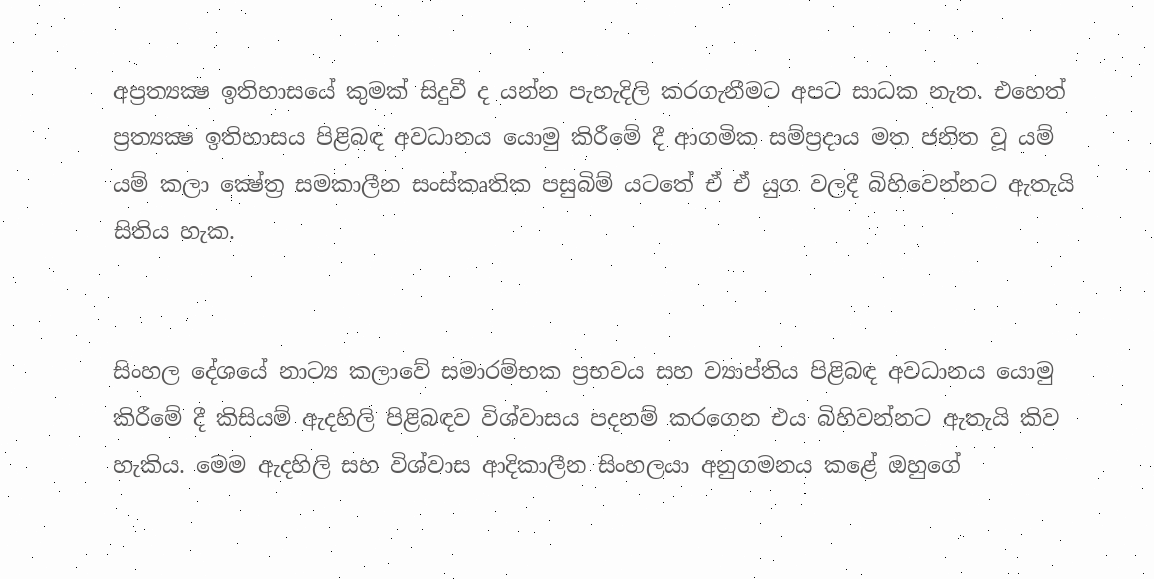අප්‍රත්‍යක්‍ෂ ඉතිහාසයේ කුමක් සිදුවී ද යන්න පැහැදිලි කරගැනීමට අපට සාධක නැත. එහෙත් ප්‍රත්‍යක්‍ෂ ඉතිහාසය පිළිබඳ අවධානය යොමු කිරීමේ දී ආගමික සම්ප්‍රදාය මත ජනිත වූ යම් යම් කලා ක්‍ෂේත්‍ර සමකාලීන සංස්කෘතික පසුබිම් යටතේ ඒ ඒ යුග වලදී බිහිවෙන්නට ඇතැයි සිතිය හැක.


සිංහල දේශයේ නාට්‍ය කලාවේ සමාරම්භක ප්‍රභවය සහ ව්‍යාප්තිය පිළිබඳ අවධානය යොමු කිරීමේ දී කිසියම් ඇදහිලි පිළිබඳව විශ්වාසය පදනම් කරගෙන එය බිහිවන්නට ඇතැයි කිව හැකිය. මෙම ඇදහිලි සහ විශ්වාස ආදිකාලීන සිංහලයා අනුගමනය කළේ ඔහුගේ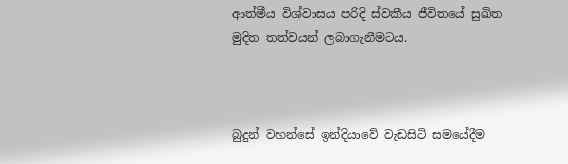ආත්මීය විශ්වාසය පරිදි ස්වකීය ජීවිතයේ සුඛිත මුදිත තත්වයන් ලබාගැනීමටය.



බුදුන් වහන්සේ ඉන්දියාවේ වැඩසිටි සමයේදීම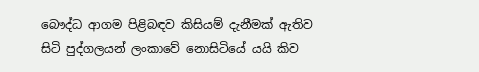බෞද්ධ ආගම පිළිබඳව කිසියම් දැනීමක් ඇතිව සිටි පුද්ගලයන් ලංකාවේ නොසිටියේ යයි කිව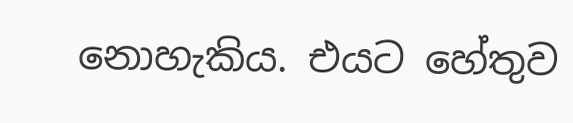නොහැකිය. එයට හේතුව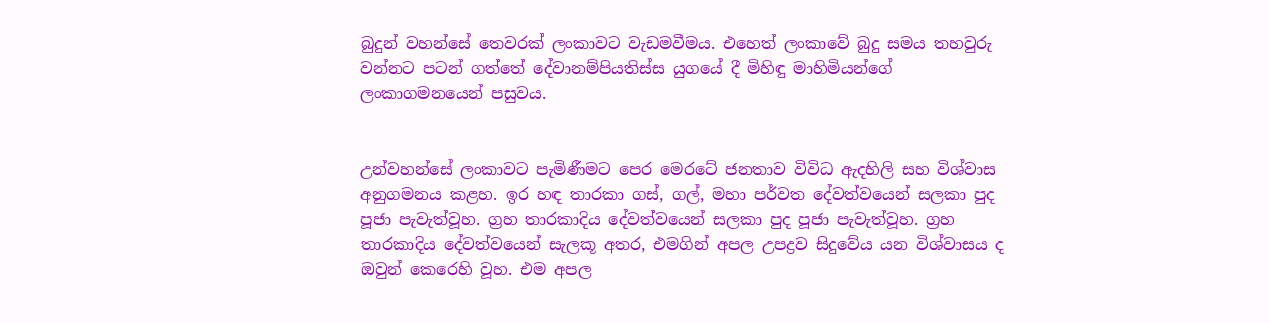බුදුන් වහන්සේ තෙවරක් ලංකාවට වැඩමවීමය. එහෙත් ලංකාවේ බුදු සමය තහවුරු වන්නට පටන් ගත්තේ දේවානම්පියතිස්ස යුගයේ දී මිහිඳු මාහිමියන්ගේ ලංකාගමනයෙන් පසුවය.


උන්වහන්සේ ලංකාවට පැමිණීමට පෙර මෙරටේ ජනතාව විවිධ ඇදහිලි සහ විශ්වාස අනුගමනය කළහ. ඉර හඳ තාරකා ගස්, ගල්, මහා පර්වත දේවත්වයෙන් සලකා පුද පූජා පැවැත්වූහ. ග්‍රහ තාරකාදිය දේවත්වයෙන් සලකා පුද පූජා පැවැත්වූහ. ග්‍රහ තාරකාදිය දේවත්වයෙන් සැලකූ අතර, එමගින් අපල උපද්‍රව සිදුවේය යන විශ්වාසය ද ඔවුන් කෙරෙහි වූහ. එම අපල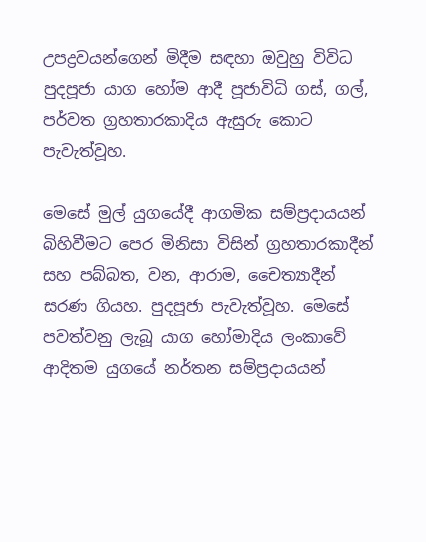උපද්‍රවයන්ගෙන් මිදීම සඳහා ඔවුහු විවිධ පුදපූජා යාග හෝම ආදී පූජාවිධි ගස්, ගල්, පර්වත ග්‍රහතාරකාදිය ඇසුරු කොට පැවැත්වූහ.

මෙසේ මුල් යුගයේදී ආගමික සම්ප්‍රදායයන් බිහිවීමට පෙර මිනිසා විසින් ග්‍රහතාරකාදීන් සහ පබ්බත, වන, ආරාම, චෛත්‍යාදීන් සරණ ගියහ. පුදපූජා පැවැත්වූහ. මෙසේ පවත්වනු ලැබූ යාග හෝමාදිය ලංකාවේ ආදිතම යුගයේ නර්තන සම්ප්‍රදායයන්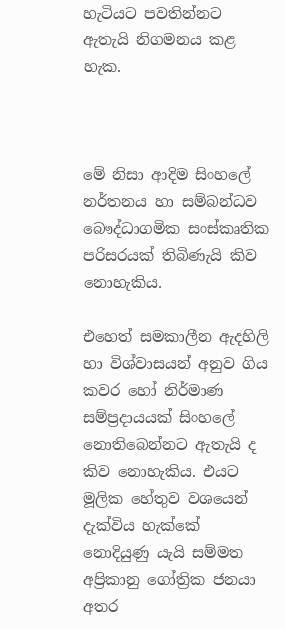හැටියට පවතින්නට ඇතැයි නිගමනය කළ හැක.



මේ නිසා ආදිම සිංහලේ නර්තනය හා සම්බන්ධව බෞද්ධාගමික සංස්කෘතික පරිසරයක් තිබිණැයි කිව නොහැකිය.

එහෙත් සමකාලීන ඇදහිලි හා විශ්වාසයන් අනුව ගිය කවර හෝ නිර්මාණ සම්ප්‍රදායයක් සිංහලේ නොතිබෙන්නට ඇතැයි ද කිව නොහැකිය. එයට මූලික හේතුව වශයෙන් දැක්විය හැක්කේ නොදියුණු යැයි සම්මත අප්‍රිකානු ගෝත්‍රික ජනයා අතර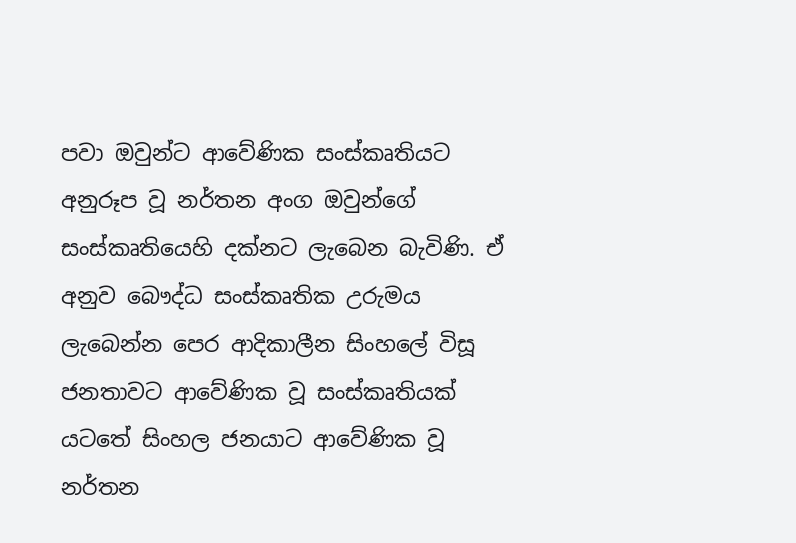පවා ඔවුන්ට ආවේණික සංස්කෘතියට අනුරූප වූ නර්තන අංග ඔවුන්ගේ සංස්කෘතියෙහි දක්නට ලැබෙන බැවිණි. ඒ අනුව බෞද්ධ සංස්කෘතික උරුමය ලැබෙන්න පෙර ආදිකාලීන සිංහලේ විසූ ජනතාවට ආවේණික වූ සංස්කෘතියක් යටතේ සිංහල ජනයාට ආවේණික වූ නර්තන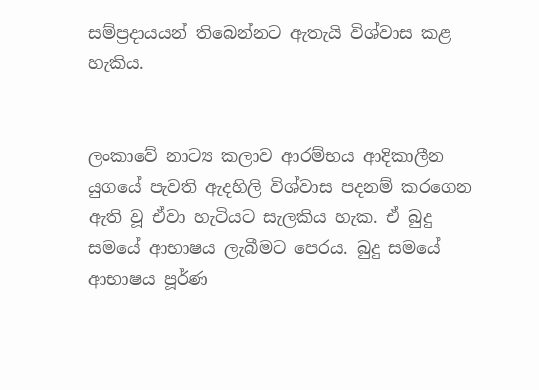සම්ප්‍රදායයන් තිබෙන්නට ඇතැයි විශ්වාස කළ හැකිය.


ලංකාවේ නාට්‍ය කලාව ආරම්භය ආදිකාලීන යුගයේ පැවති ඇදහිලි විශ්වාස පදනම් කරගෙන ඇති වූ ඒවා හැටියට සැලකිය හැක. ඒ බුදු සමයේ ආභාෂය ලැබීමට පෙරය. බුදු සමයේ ආභාෂය පූර්ණ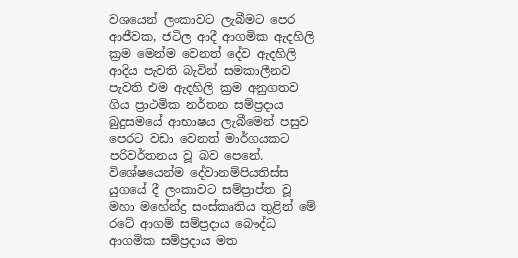වශයෙන් ලංකාවට ලැබීමට පෙර ආජීවක, ජටිල ආදී ආගමික ඇදහිලි ක්‍රම මෙන්ම වෙනත් දේව ඇදහිලි ආදිය පැවති බැවින් සමකාලීනව පැවති එම ඇදහිලි ක්‍රම අනුගතව ගිය ප්‍රාථමික නර්තන සම්ප්‍රදාය බුදුසමයේ ආභාෂය ලැබීමෙන් පසුව පෙරට වඩා වෙනත් මාර්ගයකට පරිවර්තනය වූ බව පෙනේ. විශේෂයෙන්ම දේවානම්පියතිස්ස යුගයේ දී ලංකාවට සම්ප්‍රාප්ත වූ මහා මහේන්ද්‍ර සංස්කෘතිය තුළින් මේ රටේ ආගම් සම්ප්‍රදාය බෞද්ධ ආගමික සම්ප්‍රදාය මත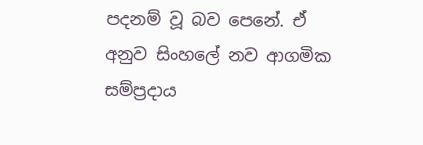පදනම් වූ බව පෙනේ. ඒ අනුව සිංහලේ නව ආගමික සම්ප්‍රදාය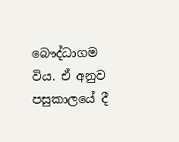බෞද්ධාගම විය. ඒ අනුව පසුකාලයේ දී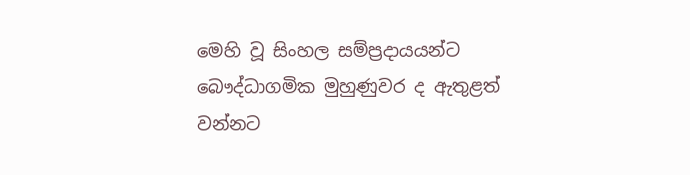මෙහි වූ සිංහල සම්ප්‍රදායයන්ට බෞද්ධාගමික මුහුණුවර ද ඇතුළත් වන්නට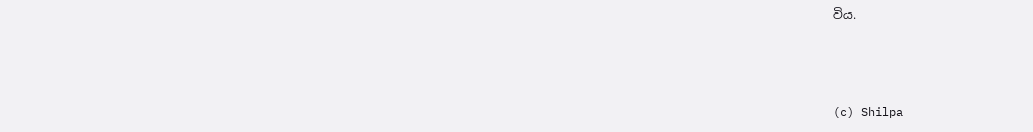විය.



(c) Shilpa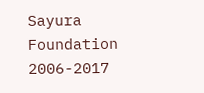Sayura Foundation 2006-2017